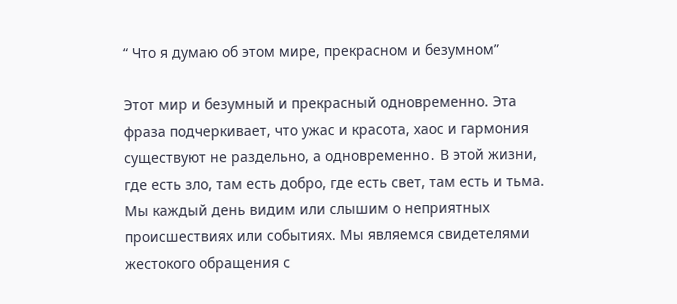“ Что я думаю об этом мире, прекрасном и безумном”

Этот мир и безумный и прекрасный одновременно. Эта фраза подчеркивает, что ужас и красота, хаос и гармония существуют не раздельно, а одновременно․ В этой жизни, где есть зло, там есть добро, где есть свет, там есть и тьма. Мы каждый день видим или слышим о неприятных происшествиях или событиях. Мы являемся свидетелями жестокого обращения с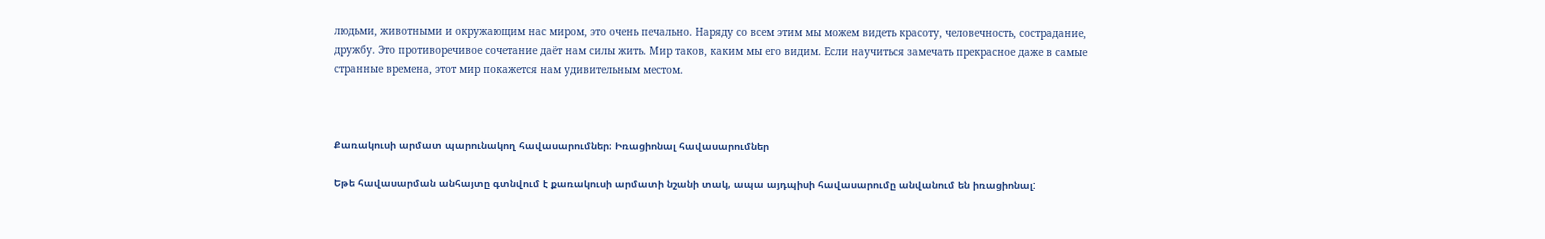людьми, животными и окружающим нас миром, это очень печально. Наряду со всем этим мы можем видеть красоту, человечность, сострадание, дружбу. Это противоречивое сочетание даёт нам силы жить. Мир таков, каким мы его видим. Если научиться замечать прекрасное даже в самые странные времена, этот мир покажется нам удивительным местом.



Քառակուսի արմատ պարունակող հավասարումներ։ Իռացիոնալ հավասարումներ

Եթե հավասարման անհայտը գտնվում է քառակուսի արմատի նշանի տակ, ապա այդպիսի հավասարումը անվանում են իռացիոնալ: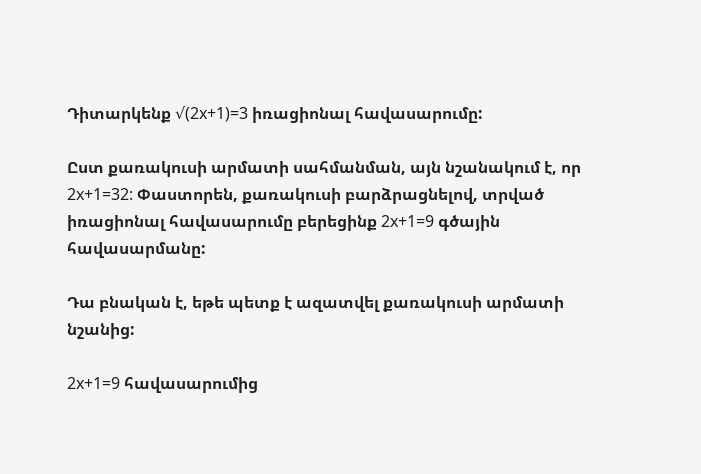Դիտարկենք √(2x+1)=3 իռացիոնալ հավասարումը:

Ըստ քառակուսի արմատի սահմանման, այն նշանակում է, որ 2x+1=32: Փաստորեն, քառակուսի բարձրացնելով, տրված իռացիոնալ հավասարումը բերեցինք 2x+1=9 գծային հավասարմանը:

Դա բնական է, եթե պետք է ազատվել քառակուսի արմատի նշանից:

2x+1=9 հավասարումից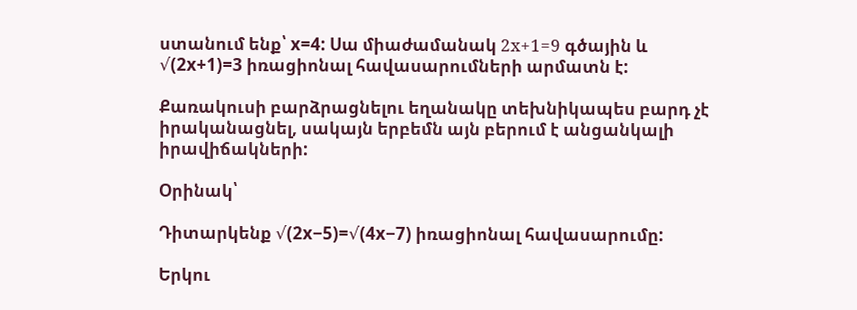ստանում ենք՝ x=4: Սա միաժամանակ 2х+1=9 գծային և √(2x+1)=3 իռացիոնալ հավասարումների արմատն է:

Քառակուսի բարձրացնելու եղանակը տեխնիկապես բարդ չէ իրականացնել, սակայն երբեմն այն բերում է անցանկալի իրավիճակների:

Օրինակ՝

Դիտարկենք √(2x−5)=√(4x−7) իռացիոնալ հավասարումը:

Երկու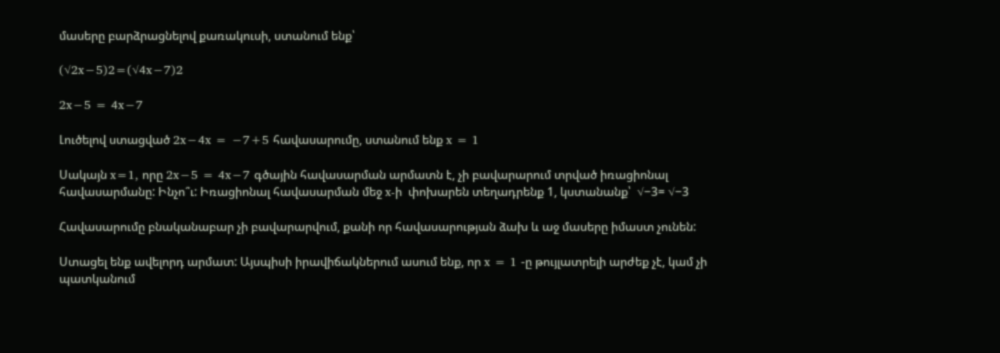մասերը բարձրացնելով քառակուսի, ստանում ենք՝

(√2x−5)2=(√4x−7)2

2x−5 = 4x−7

Լուծելով ստացված 2x−4x = −7+5 հավասարումը, ստանում ենք x = 1

Սակայն x=1, որը 2x−5 = 4x−7 գծային հավասարման արմատն է, չի բավարարում տրված իռացիոնալ հավասարմանը: Ինչո՞ւ: Իռացիոնալ հավասարման մեջ x-ի  փոխարեն տեղադրենք 1, կստանանք՝  √−3= √−3

Հավասարումը բնականաբար չի բավարարվում, քանի որ հավասարության ձախ և աջ մասերը իմաստ չունեն:

Ստացել ենք ավելորդ արմատ: Այսպիսի իրավիճակներում ասում ենք, որ x = 1 -ը թույլատրելի արժեք չէ, կամ չի պատկանում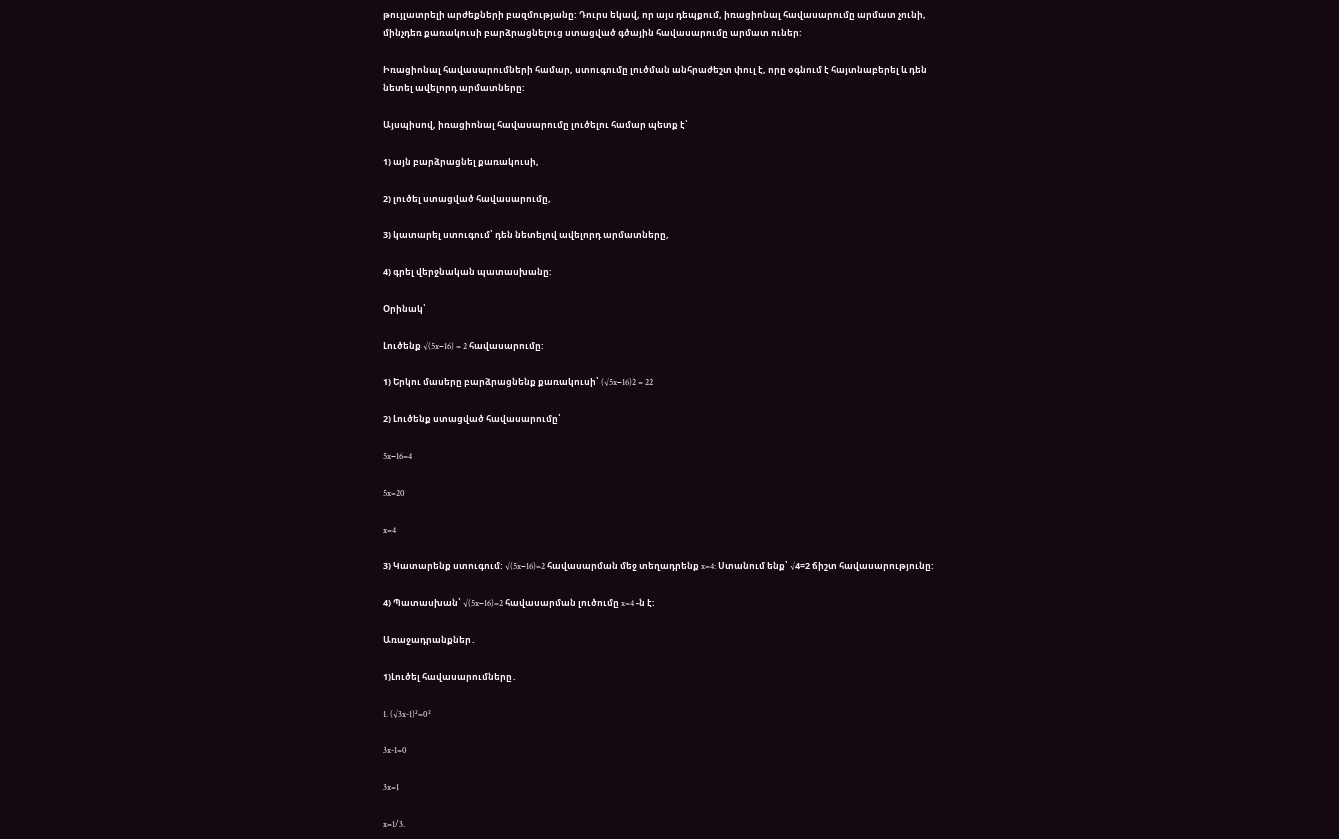թույլատրելի արժեքների բազմությանը: Դուրս եկավ, որ այս դեպքում, իռացիոնալ հավասարումը արմատ չունի, մինչդեռ քառակուսի բարձրացնելուց ստացված գծային հավասարումը արմատ ուներ:

Իռացիոնալ հավասարումների համար, ստուգումը լուծման անհրաժեշտ փուլ է, որը օգնում է հայտնաբերել և դեն նետել ավելորդ արմատները:

Այսպիսով, իռացիոնալ հավասարումը լուծելու համար պետք է՝

1) այն բարձրացնել քառակուսի,

2) լուծել ստացված հավասարումը,

3) կատարել ստուգում՝ դեն նետելով ավելորդ արմատները,

4) գրել վերջնական պատասխանը:

Օրինակ՝

Լուծենք √(5x−16) = 2 հավասարումը:

1) Երկու մասերը բարձրացնենք քառակուսի՝ (√5x−16)2 = 22

2) Լուծենք ստացված հավասարումը՝

5x−16=4

5x=20

x=4

3) Կատարենք ստուգում: √(5x−16)=2 հավասարման մեջ տեղադրենք x=4: Ստանում ենք՝ √4=2 ճիշտ հավասարությունը:

4) Պատասխան՝ √(5x−16)=2 հավասարման լուծումը x=4 -ն է:

Առաջադրանքներ․

1)Լուծել հավասարումները․

1. (√3x-1)²=0²

3x-1=0

3x=1

x=1/3.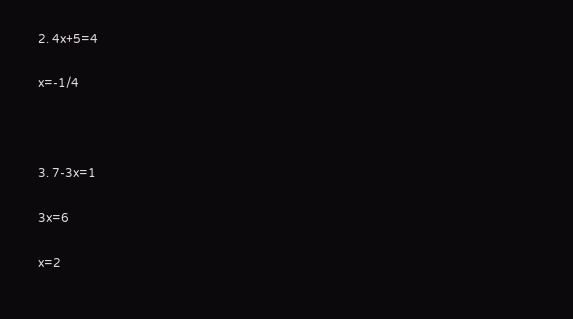2. 4x+5=4

x=-1/4



3. 7-3x=1

3x=6

x=2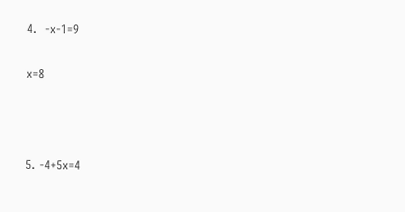4.  -x-1=9

x=8



5. -4+5x=4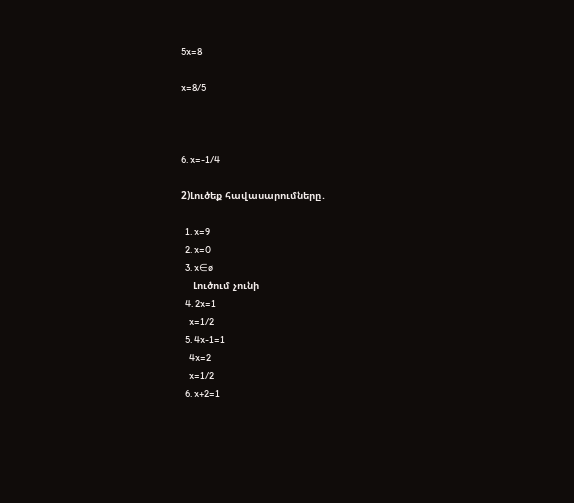5x=8

x=8/5



6. x=-1/4

2)Լուծեք հավասարումները․

  1. x=9
  2. x=0
  3. x∈ø
    Լուծում չունի
  4. 2x=1
    x=1/2
  5. 4x-1=1
    4x=2
    x=1/2
  6. x+2=1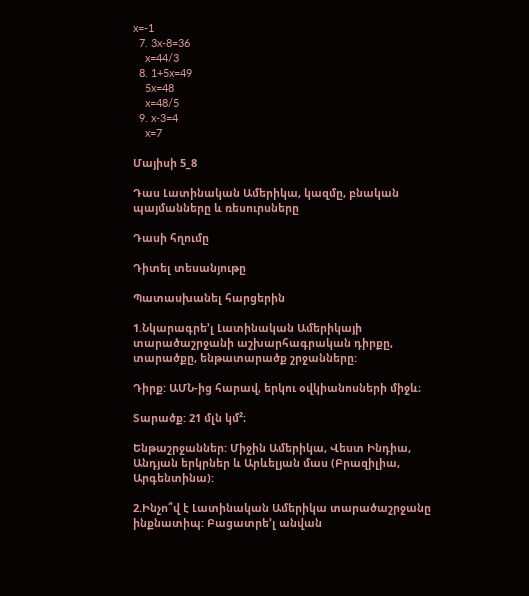x=-1
  7. 3x-8=36
    x=44/3
  8. 1+5x=49
    5x=48
    x=48/5
  9. x-3=4
    x=7

Մայիսի 5_8

Դաս Լատինական Ամերիկա, կազմը, բնական պայմանները և ռեսուրսները

Դասի հղումը

Դիտել տեսանյութը

Պատասխանել հարցերին

1.Նկարագրե’լ Լատինական Ամերիկայի տարածաշրջանի աշխարհագրական դիրքը, տարածքը, ենթատարածք շրջանները:

Դիրք: ԱՄՆ-ից հարավ, երկու օվկիանոսների միջև։

Տարածք: 21 մլն կմ²։

Ենթաշրջաններ: Միջին Ամերիկա, Վեստ Ինդիա, Անդյան երկրներ և Արևելյան մաս (Բրազիլիա, Արգենտինա):

2.Ինչո՞վ է Լատինական Ամերիկա տարածաշրջանը ինքնատիպ: Բացատրե’լ անվան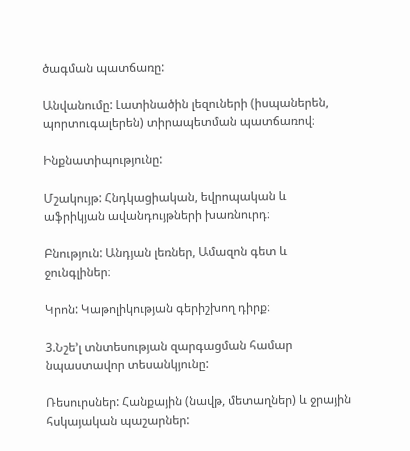ծագման պատճառը:

Անվանումը: Լատինածին լեզուների (իսպաներեն, պորտուգալերեն) տիրապետման պատճառով։

Ինքնատիպությունը:

Մշակույթ: Հնդկացիական, եվրոպական և աֆրիկյան ավանդույթների խառնուրդ։

Բնություն: Անդյան լեռներ, Ամազոն գետ և ջունգլիներ։

Կրոն: Կաթոլիկության գերիշխող դիրք։

3.Նշե’լ տնտեսության զարգացման համար նպաստավոր տեսանկյունը:

Ռեսուրսներ: Հանքային (նավթ, մետաղներ) և ջրային հսկայական պաշարներ: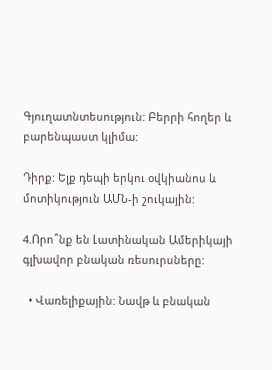Գյուղատնտեսություն: Բերրի հողեր և բարենպաստ կլիմա:

Դիրք: Ելք դեպի երկու օվկիանոս և մոտիկություն ԱՄՆ-ի շուկային:

4.Որո՞նք են Լատինական Ամերիկայի գլխավոր բնական ռեսուրսները:

  • Վառելիքային: Նավթ և բնական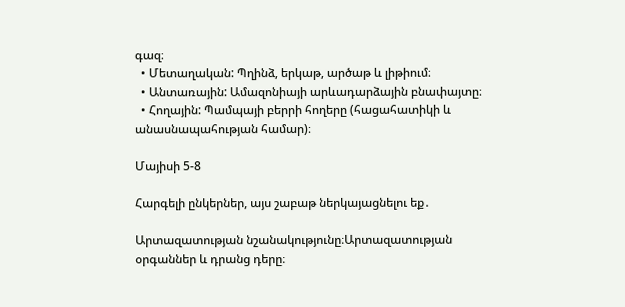գազ։
  • Մետաղական: Պղինձ, երկաթ, արծաթ և լիթիում։
  • Անտառային: Ամազոնիայի արևադարձային բնափայտը։
  • Հողային: Պամպայի բերրի հողերը (հացահատիկի և անասնապահության համար)։

Մայիսի 5-8

Հարգելի ընկերներ, այս շաբաթ ներկայացնելու եք․

Արտազատության նշանակությունը։Արտազատության օրգաններ և դրանց դերը։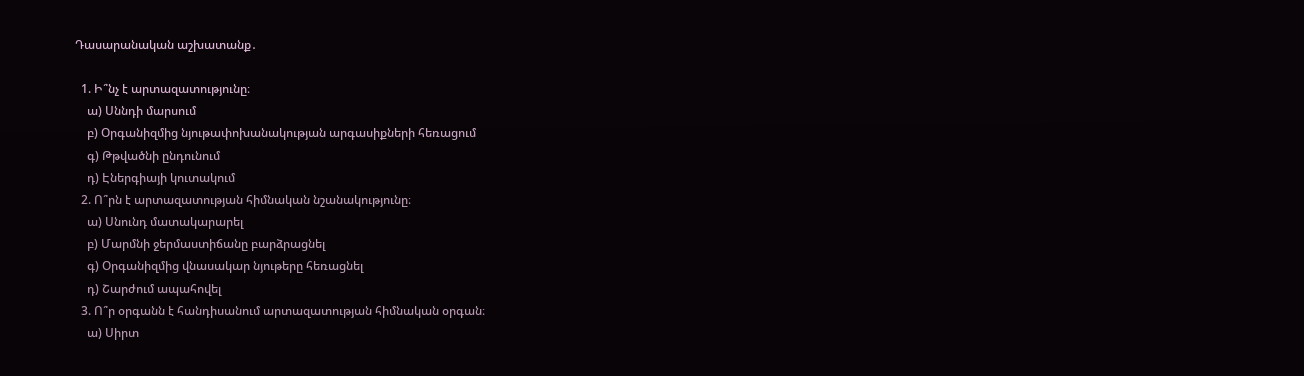Դասարանական աշխատանք․

  1. Ի՞նչ է արտազատությունը։
    ա) Սննդի մարսում
    բ) Օրգանիզմից նյութափոխանակության արգասիքների հեռացում
    գ) Թթվածնի ընդունում
    դ) Էներգիայի կուտակում
  2. Ո՞րն է արտազատության հիմնական նշանակությունը։
    ա) Սնունդ մատակարարել
    բ) Մարմնի ջերմաստիճանը բարձրացնել
    գ) Օրգանիզմից վնասակար նյութերը հեռացնել
    դ) Շարժում ապահովել
  3. Ո՞ր օրգանն է հանդիսանում արտազատության հիմնական օրգան։
    ա) Սիրտ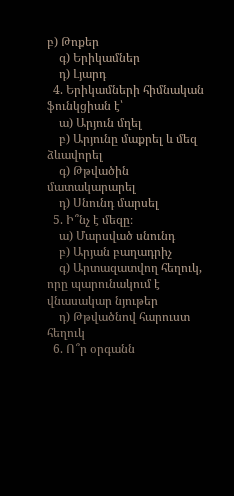բ) Թոքեր
    գ) Երիկամներ
    դ) Լյարդ
  4. Երիկամների հիմնական ֆունկցիան է՝
    ա) Արյուն մղել
    բ) Արյունը մաքրել և մեզ ձևավորել
    գ) Թթվածին մատակարարել
    դ) Սնունդ մարսել
  5. Ի՞նչ է մեզը։
    ա) Մարսված սնունդ
    բ) Արյան բաղադրիչ
    գ) Արտազատվող հեղուկ, որը պարունակում է վնասակար նյութեր
    դ) Թթվածնով հարուստ հեղուկ
  6. Ո՞ր օրգանն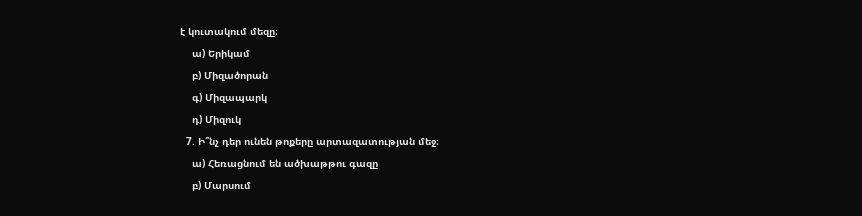է կուտակում մեզը։
    ա) Երիկամ
    բ) Միզածորան
    գ) Միզապարկ
    դ) Միզուկ
  7. Ի՞նչ դեր ունեն թոքերը արտազատության մեջ։
    ա) Հեռացնում են ածխաթթու գազը
    բ) Մարսում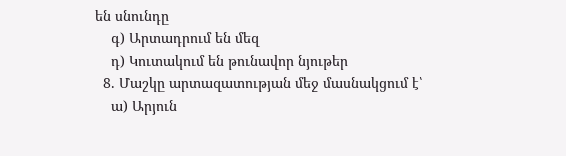են սնունդը
    գ) Արտադրում են մեզ
    դ) Կուտակում են թունավոր նյութեր
  8. Մաշկը արտազատության մեջ մասնակցում է՝
    ա) Արյուն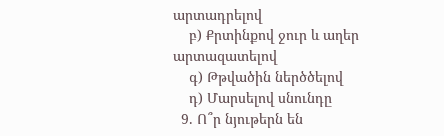արտադրելով
    բ) Քրտինքով ջուր և աղեր արտազատելով
    գ) Թթվածին ներծծելով
    դ) Մարսելով սնունդը
  9. Ո՞ր նյութերն են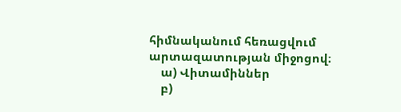հիմնականում հեռացվում արտազատության միջոցով։
    ա) Վիտամիններ
    բ)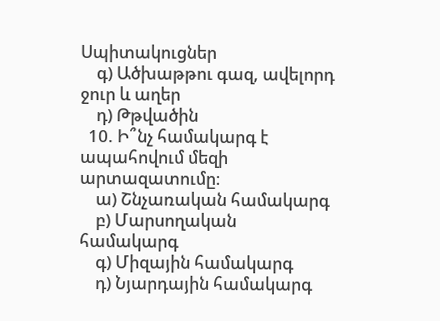Սպիտակուցներ
    գ) Ածխաթթու գազ, ավելորդ ջուր և աղեր
    դ) Թթվածին
  10. Ի՞նչ համակարգ է ապահովում մեզի արտազատումը։
    ա) Շնչառական համակարգ
    բ) Մարսողական համակարգ
    գ) Միզային համակարգ
    դ) Նյարդային համակարգ